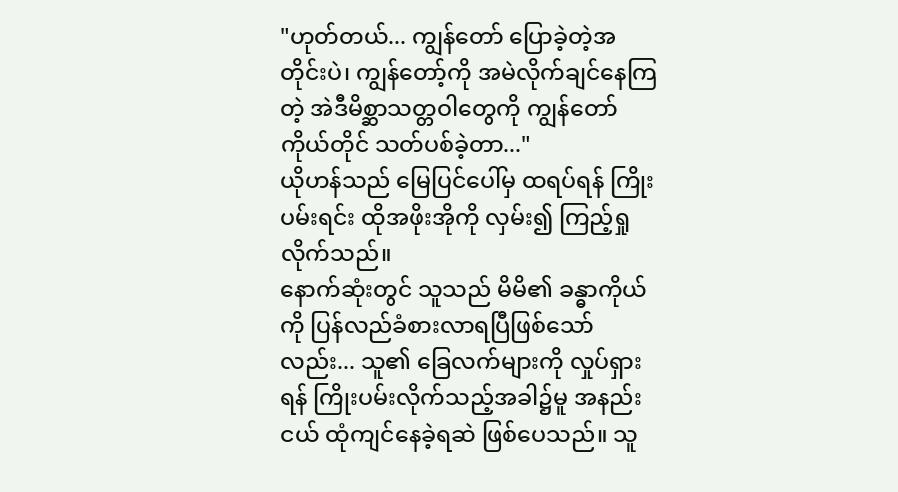"ဟုတ်တယ်... ကျွန်တော် ပြောခဲ့တဲ့အတိုင်းပဲ၊ ကျွန်တော့်ကို အမဲလိုက်ချင်နေကြတဲ့ အဲဒီမိစ္ဆာသတ္တဝါတွေကို ကျွန်တော်ကိုယ်တိုင် သတ်ပစ်ခဲ့တာ..."
ယိုဟန်သည် မြေပြင်ပေါ်မှ ထရပ်ရန် ကြိုးပမ်းရင်း ထိုအဖိုးအိုကို လှမ်း၍ ကြည့်ရှုလိုက်သည်။
နောက်ဆုံးတွင် သူသည် မိမိ၏ ခန္ဓာကိုယ်ကို ပြန်လည်ခံစားလာရပြီဖြစ်သော်လည်း... သူ၏ ခြေလက်များကို လှုပ်ရှားရန် ကြိုးပမ်းလိုက်သည့်အခါ၌မူ အနည်းငယ် ထုံကျင်နေခဲ့ရဆဲ ဖြစ်ပေသည်။ သူ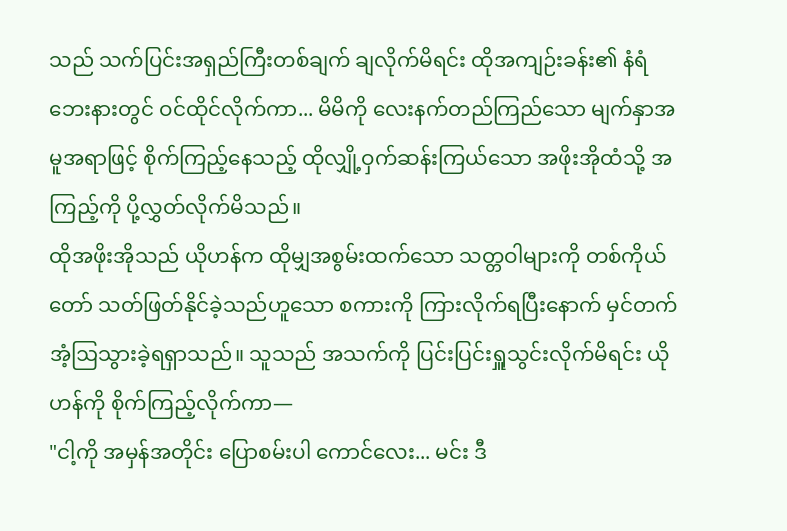သည် သက်ပြင်းအရှည်ကြီးတစ်ချက် ချလိုက်မိရင်း ထိုအကျဉ်းခန်း၏ နံရံဘေးနားတွင် ဝင်ထိုင်လိုက်ကာ... မိမိကို လေးနက်တည်ကြည်သော မျက်နှာအမူအရာဖြင့် စိုက်ကြည့်နေသည့် ထိုလျှို့ဝှက်ဆန်းကြယ်သော အဖိုးအိုထံသို့ အကြည့်ကို ပို့လွှတ်လိုက်မိသည်။
ထိုအဖိုးအိုသည် ယိုဟန်က ထိုမျှအစွမ်းထက်သော သတ္တဝါများကို တစ်ကိုယ်တော် သတ်ဖြတ်နိုင်ခဲ့သည်ဟူသော စကားကို ကြားလိုက်ရပြီးနောက် မှင်တက်အံ့ဩသွားခဲ့ရရှာသည်။ သူသည် အသက်ကို ပြင်းပြင်းရှူသွင်းလိုက်မိရင်း ယိုဟန်ကို စိုက်ကြည့်လိုက်ကာ—
"ငါ့ကို အမှန်အတိုင်း ပြောစမ်းပါ ကောင်လေး... မင်း ဒီ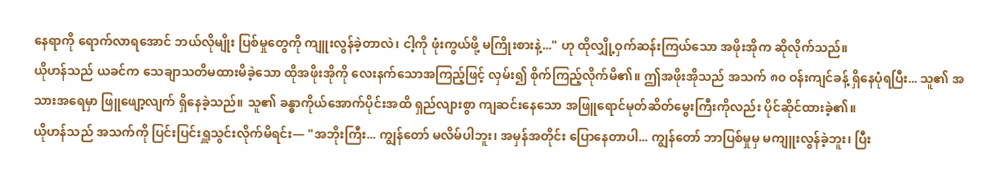နေရာကို ရောက်လာရအောင် ဘယ်လိုမျိုး ပြစ်မှုတွေကို ကျူးလွန်ခဲ့တာလဲ၊ ငါ့ကို ဖုံးကွယ်ဖို့ မကြိုးစားနဲ့..." ဟု ထိုလျှို့ဝှက်ဆန်းကြယ်သော အဖိုးအိုက ဆိုလိုက်သည်။
ယိုဟန်သည် ယခင်က သေချာသတိမထားမိခဲ့သော ထိုအဖိုးအိုကို လေးနက်သောအကြည့်ဖြင့် လှမ်း၍ စိုက်ကြည့်လိုက်မိ၏။ ဤအဖိုးအိုသည် အသက် ၈၀ ဝန်းကျင်ခန့် ရှိနေပုံရပြီး... သူ၏ အသားအရေမှာ ဖြူဖျော့လျက် ရှိနေခဲ့သည်။ သူ၏ ခန္ဓာကိုယ်အောက်ပိုင်းအထိ ရှည်လျားစွာ ကျဆင်းနေသော အဖြူရောင်မုတ်ဆိတ်မွေးကြီးကိုလည်း ပိုင်ဆိုင်ထားခဲ့၏။
ယိုဟန်သည် အသက်ကို ပြင်းပြင်းရှူသွင်းလိုက်မိရင်း— "အဘိုးကြီး... ကျွန်တော် မလိမ်ပါဘူး၊ အမှန်အတိုင်း ပြောနေတာပါ... ကျွန်တော် ဘာပြစ်မှုမှ မကျူးလွန်ခဲ့ဘူး၊ ပြီး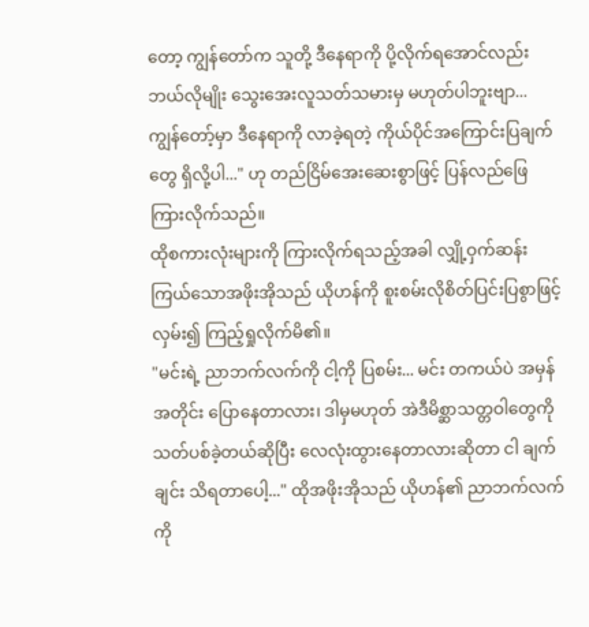တော့ ကျွန်တော်က သူတို့ ဒီနေရာကို ပို့လိုက်ရအောင်လည်း ဘယ်လိုမျိုး သွေးအေးလူသတ်သမားမှ မဟုတ်ပါဘူးဗျာ... ကျွန်တော့်မှာ ဒီနေရာကို လာခဲ့ရတဲ့ ကိုယ်ပိုင်အကြောင်းပြချက်တွေ ရှိလို့ပါ..." ဟု တည်ငြိမ်အေးဆေးစွာဖြင့် ပြန်လည်ဖြေကြားလိုက်သည်။
ထိုစကားလုံးများကို ကြားလိုက်ရသည့်အခါ လျှို့ဝှက်ဆန်းကြယ်သောအဖိုးအိုသည် ယိုဟန်ကို စူးစမ်းလိုစိတ်ပြင်းပြစွာဖြင့် လှမ်း၍ ကြည့်ရှုလိုက်မိ၏။
"မင်းရဲ့ ညာဘက်လက်ကို ငါ့ကို ပြစမ်း... မင်း တကယ်ပဲ အမှန်အတိုင်း ပြောနေတာလား၊ ဒါမှမဟုတ် အဲဒီမိစ္ဆာသတ္တဝါတွေကို သတ်ပစ်ခဲ့တယ်ဆိုပြီး လေလုံးထွားနေတာလားဆိုတာ ငါ ချက်ချင်း သိရတာပေါ့..." ထိုအဖိုးအိုသည် ယိုဟန်၏ ညာဘက်လက်ကို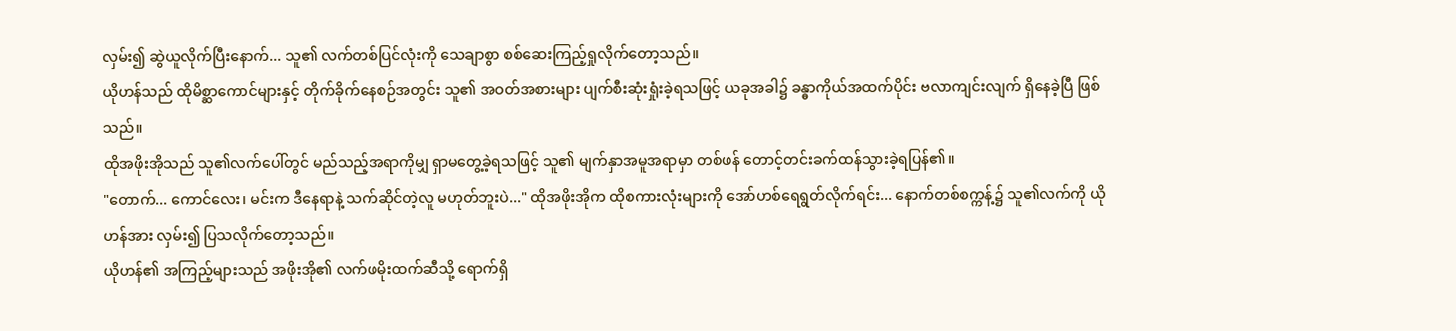လှမ်း၍ ဆွဲယူလိုက်ပြီးနောက်... သူ၏ လက်တစ်ပြင်လုံးကို သေချာစွာ စစ်ဆေးကြည့်ရှုလိုက်တော့သည်။
ယိုဟန်သည် ထိုမိစ္ဆာကောင်များနှင့် တိုက်ခိုက်နေစဉ်အတွင်း သူ၏ အဝတ်အစားများ ပျက်စီးဆုံးရှုံးခဲ့ရသဖြင့် ယခုအခါ၌ ခန္ဓာကိုယ်အထက်ပိုင်း ဗလာကျင်းလျက် ရှိနေခဲ့ပြီ ဖြစ်သည်။
ထိုအဖိုးအိုသည် သူ၏လက်ပေါ်တွင် မည်သည့်အရာကိုမျှ ရှာမတွေ့ခဲ့ရသဖြင့် သူ၏ မျက်နှာအမူအရာမှာ တစ်ဖန် တောင့်တင်းခက်ထန်သွားခဲ့ရပြန်၏။
"တောက်... ကောင်လေး၊ မင်းက ဒီနေရာနဲ့ သက်ဆိုင်တဲ့လူ မဟုတ်ဘူးပဲ..." ထိုအဖိုးအိုက ထိုစကားလုံးများကို အော်ဟစ်ရေရွတ်လိုက်ရင်း... နောက်တစ်စက္ကန့်၌ သူ၏လက်ကို ယိုဟန်အား လှမ်း၍ ပြသလိုက်တော့သည်။
ယိုဟန်၏ အကြည့်များသည် အဖိုးအို၏ လက်ဖမိုးထက်ဆီသို့ ရောက်ရှိ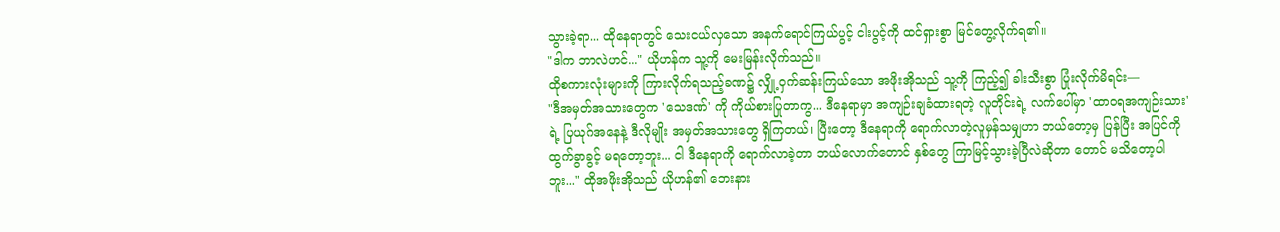သွားခဲ့ရာ... ထိုနေရာတွင် သေးငယ်လှသော အနက်ရောင်ကြယ်ပွင့် ငါးပွင့်ကို ထင်ရှားစွာ မြင်တွေ့လိုက်ရ၏။
"ဒါက ဘာလဲဟင်..." ယိုဟန်က သူ့ကို မေးမြန်းလိုက်သည်။
ထိုစကားလုံးများကို ကြားလိုက်ရသည့်ခဏ၌ လျှို့ဝှက်ဆန်းကြယ်သော အဖိုးအိုသည် သူ့ကို ကြည့်၍ ခါးသီးစွာ ပြုံးလိုက်မိရင်း—
"ဒီအမှတ်အသားတွေက 'သေဒဏ်' ကို ကိုယ်စားပြုတာကွ... ဒီနေရာမှာ အကျဉ်းချခံထားရတဲ့ လူတိုင်းရဲ့ လက်ပေါ်မှာ 'ထာဝရအကျဉ်းသား' ရဲ့ ပြယုဂ်အနေနဲ့ ဒီလိုမျိုး အမှတ်အသားတွေ ရှိကြတယ်၊ ပြီးတော့ ဒီနေရာကို ရောက်လာတဲ့လူမှန်သမျှဟာ ဘယ်တော့မှ ပြန်ပြီး အပြင်ကို ထွက်ခွာခွင့် မရတော့ဘူး... ငါ ဒီနေရာကို ရောက်လာခဲ့တာ ဘယ်လောက်တောင် နှစ်တွေ ကြာမြင့်သွားခဲ့ပြီလဲဆိုတာ တောင် မသိတော့ပါဘူး..." ထိုအဖိုးအိုသည် ယိုဟန်၏ ဘေးနား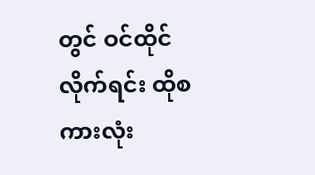တွင် ဝင်ထိုင်လိုက်ရင်း ထိုစကားလုံး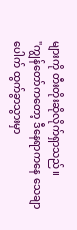များကို တီးတိုးဆိုလိုက်ရှာသည်။
"ကျွန်တော်ကတော့ ဒီနေရာကနေ သေချာပေါက် ထွက်ခွာသွားမှာ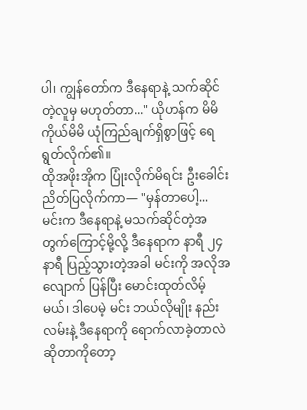ပါ၊ ကျွန်တော်က ဒီနေရာနဲ့ သက်ဆိုင်တဲ့လူမှ မဟုတ်တာ..." ယိုဟန်က မိမိကိုယ်မိမိ ယုံကြည်ချက်ရှိစွာဖြင့် ရေရွတ်လိုက်၏။
ထိုအဖိုးအိုက ပြုံးလိုက်မိရင်း ဦးခေါင်းညိတ်ပြလိုက်ကာ— "မှန်တာပေါ့... မင်းက ဒီနေရာနဲ့ မသက်ဆိုင်တဲ့အတွက်ကြောင့်မို့လို့ ဒီနေရာက နာရီ ၂၄ နာရီ ပြည့်သွားတဲ့အခါ မင်းကို အလိုအလျောက် ပြန်ပြီး မောင်းထုတ်လိမ့်မယ်၊ ဒါပေမဲ့ မင်း ဘယ်လိုမျိုး နည်းလမ်းနဲ့ ဒီနေရာကို ရောက်လာခဲ့တာလဲဆိုတာကိုတော့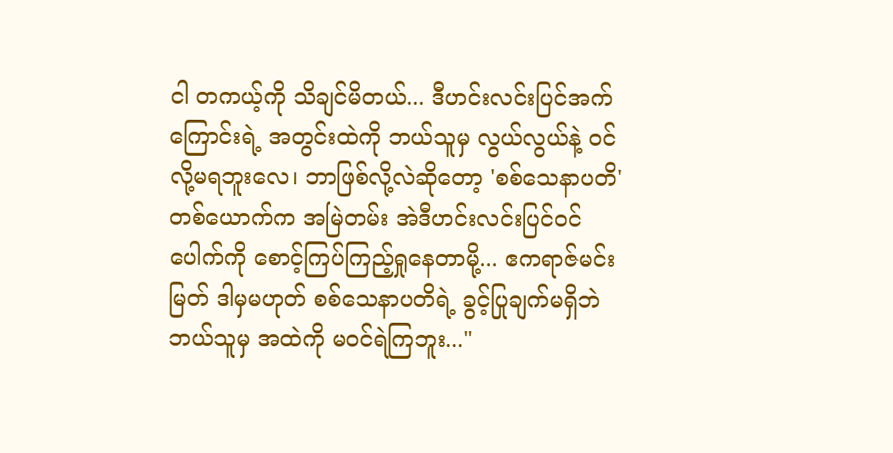ငါ တကယ့်ကို သိချင်မိတယ်... ဒီဟင်းလင်းပြင်အက်ကြောင်းရဲ့ အတွင်းထဲကို ဘယ်သူမှ လွယ်လွယ်နဲ့ ဝင်လို့မရဘူးလေ၊ ဘာဖြစ်လို့လဲဆိုတော့ 'စစ်သေနာပတိ' တစ်ယောက်က အမြဲတမ်း အဲဒီဟင်းလင်းပြင်ဝင်ပေါက်ကို စောင့်ကြပ်ကြည့်ရှုနေတာမို့... ဧကရာဇ်မင်းမြတ် ဒါမှမဟုတ် စစ်သေနာပတိရဲ့ ခွင့်ပြုချက်မရှိဘဲ ဘယ်သူမှ အထဲကို မဝင်ရဲကြဘူး..."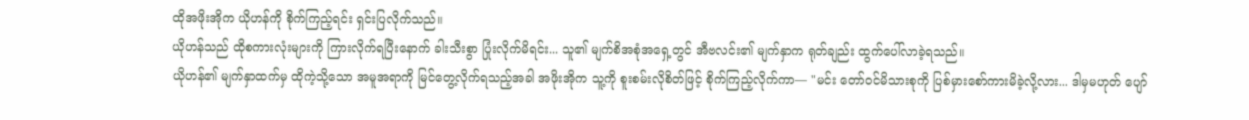ထိုအဖိုးအိုက ယိုဟန်ကို စိုက်ကြည့်ရင်း ရှင်းပြလိုက်သည်။
ယိုဟန်သည် ထိုစကားလုံးများကို ကြားလိုက်ရပြီးနောက် ခါးသီးစွာ ပြုံးလိုက်မိရင်း... သူ၏ မျက်စိအစုံအရှေ့တွင် အီဗလင်း၏ မျက်နှာက ရုတ်ချည်း ထွက်ပေါ်လာခဲ့ရသည်။
ယိုဟန်၏ မျက်နှာထက်မှ ထိုကဲ့သို့သော အမူအရာကို မြင်တွေ့လိုက်ရသည့်အခါ အဖိုးအိုက သူ့ကို စူးစမ်းလိုစိတ်ဖြင့် စိုက်ကြည့်လိုက်ကာ— "မင်း တော်ဝင်မိသားစုကို ပြစ်မှားစော်ကားမိခဲ့လို့လား... ဒါမှမဟုတ် ပျော်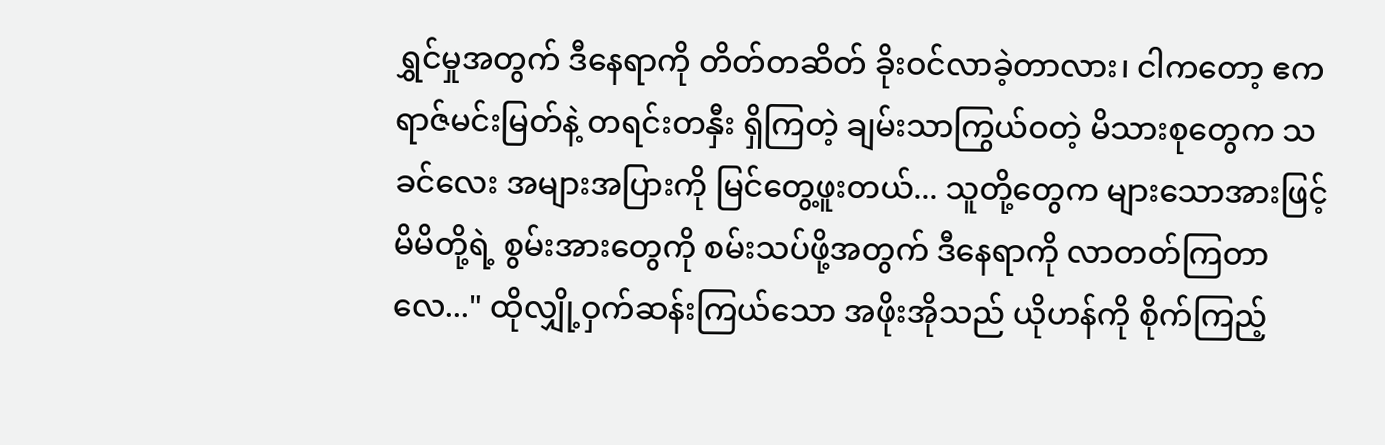ရွှင်မှုအတွက် ဒီနေရာကို တိတ်တဆိတ် ခိုးဝင်လာခဲ့တာလား၊ ငါကတော့ ဧကရာဇ်မင်းမြတ်နဲ့ တရင်းတနှီး ရှိကြတဲ့ ချမ်းသာကြွယ်ဝတဲ့ မိသားစုတွေက သခင်လေး အများအပြားကို မြင်တွေ့ဖူးတယ်... သူတို့တွေက များသောအားဖြင့် မိမိတို့ရဲ့ စွမ်းအားတွေကို စမ်းသပ်ဖို့အတွက် ဒီနေရာကို လာတတ်ကြတာလေ..." ထိုလျှို့ဝှက်ဆန်းကြယ်သော အဖိုးအိုသည် ယိုဟန်ကို စိုက်ကြည့်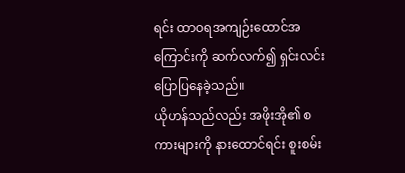ရင်း ထာဝရအကျဉ်းထောင်အကြောင်းကို ဆက်လက်၍ ရှင်းလင်းပြောပြနေခဲ့သည်။
ယိုဟန်သည်လည်း အဖိုးအို၏ စကားများကို နားထောင်ရင်း စူးစမ်း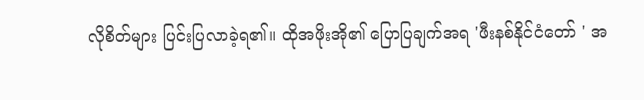လိုစိတ်များ ပြင်းပြလာခဲ့ရ၏။ ထိုအဖိုးအို၏ ပြောပြချက်အရ 'ဖီးနစ်နိုင်ငံတော် ' အ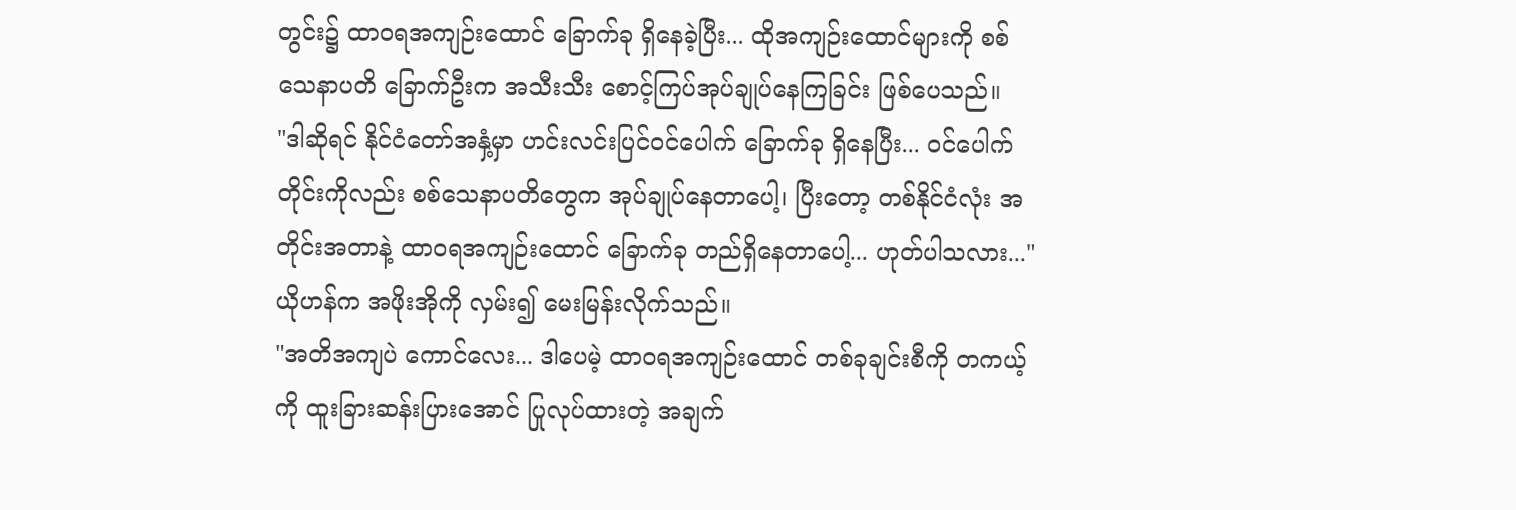တွင်း၌ ထာဝရအကျဉ်းထောင် ခြောက်ခု ရှိနေခဲ့ပြီး... ထိုအကျဉ်းထောင်များကို စစ်သေနာပတိ ခြောက်ဦးက အသီးသီး စောင့်ကြပ်အုပ်ချုပ်နေကြခြင်း ဖြစ်ပေသည်။
"ဒါဆိုရင် နိုင်ငံတော်အနှံ့မှာ ဟင်းလင်းပြင်ဝင်ပေါက် ခြောက်ခု ရှိနေပြီး... ဝင်ပေါက်တိုင်းကိုလည်း စစ်သေနာပတိတွေက အုပ်ချုပ်နေတာပေါ့၊ ပြီးတော့ တစ်နိုင်ငံလုံး အတိုင်းအတာနဲ့ ထာဝရအကျဉ်းထောင် ခြောက်ခု တည်ရှိနေတာပေါ့... ဟုတ်ပါသလား..." ယိုဟန်က အဖိုးအိုကို လှမ်း၍ မေးမြန်းလိုက်သည်။
"အတိအကျပဲ ကောင်လေး... ဒါပေမဲ့ ထာဝရအကျဉ်းထောင် တစ်ခုချင်းစီကို တကယ့်ကို ထူးခြားဆန်းပြားအောင် ပြုလုပ်ထားတဲ့ အချက်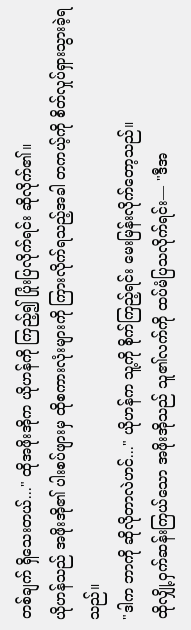တစ်ချက် ရှိသေးတယ်..." ထိုအဖိုးအိုက ယိုဟန်ကို ကြည့်၍ ပြုံးပြလိုက်ရင်း ဆိုလိုက်၏။
ယိုဟန်သည် အဖိုးအို၏ ပါးစပ်ဖျားမှ ထိုစကားလုံးများကို ကြားလိုက်ရသည့်အခါ တကယ့်ကို စိတ်လှုပ်ရှားသွားခဲ့ရသည်။
"ဒါက ဘာကို ဆိုလိုတာလဲဟင်..." ယိုဟန်က သူ့ကို စိုက်ကြည့်ရင်း မေးမြန်းလိုက်တော့သည်။
ထိုလျှို့ဝှက်ဆန်းကြယ်သော အဖိုးအိုသည် သူ၏လက်ကို ထပ်မံပြသလိုက်ရင်း— "ဒီအ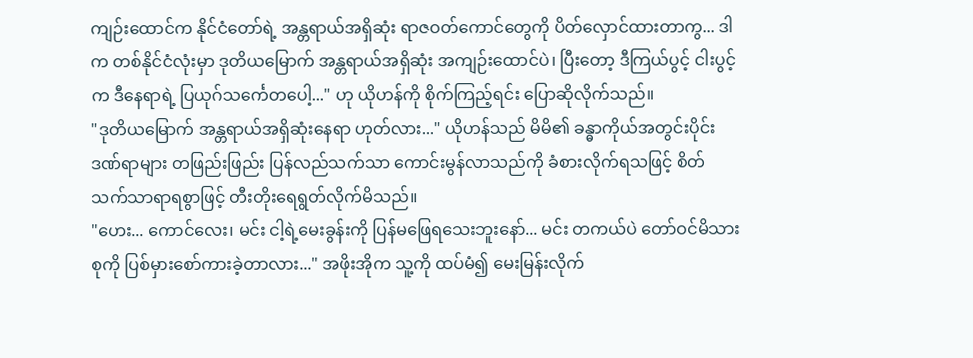ကျဉ်းထောင်က နိုင်ငံတော်ရဲ့ အန္တရာယ်အရှိဆုံး ရာဇဝတ်ကောင်တွေကို ပိတ်လှောင်ထားတာကွ... ဒါက တစ်နိုင်ငံလုံးမှာ ဒုတိယမြောက် အန္တရာယ်အရှိဆုံး အကျဉ်းထောင်ပဲ၊ ပြီးတော့ ဒီကြယ်ပွင့် ငါးပွင့်က ဒီနေရာရဲ့ ပြယုဂ်သင်္ကေတပေါ့..." ဟု ယိုဟန်ကို စိုက်ကြည့်ရင်း ပြောဆိုလိုက်သည်။
"ဒုတိယမြောက် အန္တရာယ်အရှိဆုံးနေရာ ဟုတ်လား..." ယိုဟန်သည် မိမိ၏ ခန္ဓာကိုယ်အတွင်းပိုင်း ဒဏ်ရာများ တဖြည်းဖြည်း ပြန်လည်သက်သာ ကောင်းမွန်လာသည်ကို ခံစားလိုက်ရသဖြင့် စိတ်သက်သာရာရစွာဖြင့် တီးတိုးရေရွတ်လိုက်မိသည်။
"ဟေး... ကောင်လေး၊ မင်း ငါ့ရဲ့မေးခွန်းကို ပြန်မဖြေရသေးဘူးနော်... မင်း တကယ်ပဲ တော်ဝင်မိသားစုကို ပြစ်မှားစော်ကားခဲ့တာလား..." အဖိုးအိုက သူ့ကို ထပ်မံ၍ မေးမြန်းလိုက်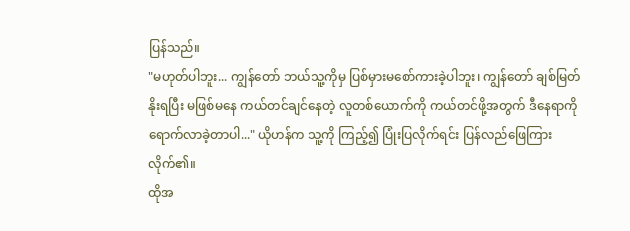ပြန်သည်။
"မဟုတ်ပါဘူး... ကျွန်တော် ဘယ်သူ့ကိုမှ ပြစ်မှားမစော်ကားခဲ့ပါဘူး၊ ကျွန်တော် ချစ်မြတ်နိုးရပြီး မဖြစ်မနေ ကယ်တင်ချင်နေတဲ့ လူတစ်ယောက်ကို ကယ်တင်ဖို့အတွက် ဒီနေရာကို ရောက်လာခဲ့တာပါ..." ယိုဟန်က သူ့ကို ကြည့်၍ ပြုံးပြလိုက်ရင်း ပြန်လည်ဖြေကြားလိုက်၏။
ထိုအ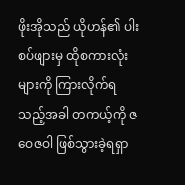ဖိုးအိုသည် ယိုဟန်၏ ပါးစပ်ဖျားမှ ထိုစကားလုံးများကို ကြားလိုက်ရသည့်အခါ တကယ့်ကို ဇဝေဇဝါ ဖြစ်သွားခဲ့ရရှာ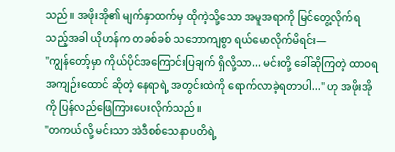သည်။ အဖိုးအို၏ မျက်နှာထက်မှ ထိုကဲ့သို့သော အမူအရာကို မြင်တွေ့လိုက်ရသည့်အခါ ယိုဟန်က တခစ်ခစ် သဘောကျစွာ ရယ်မောလိုက်မိရင်း—
"ကျွန်တော့်မှာ ကိုယ်ပိုင်အကြောင်းပြချက် ရှိလို့သာ... မင်းတို့ ခေါ်ဆိုကြတဲ့ ထာဝရအကျဉ်းထောင် ဆိုတဲ့ နေရာရဲ့ အတွင်းထဲကို ရောက်လာခဲ့ရတာပါ..." ဟု အဖိုးအိုကို ပြန်လည်ဖြေကြားပေးလိုက်သည်။
"တကယ်လို့ မင်းသာ အဲဒီစစ်သေနာပတိရဲ့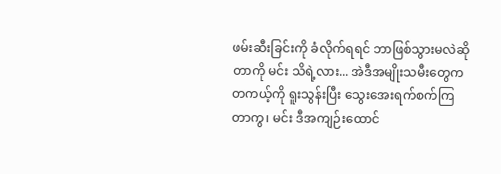ဖမ်းဆီးခြင်းကို ခံလိုက်ရရင် ဘာဖြစ်သွားမလဲဆိုတာကို မင်း သိရဲ့လား... အဲဒီအမျိုးသမီးတွေက တကယ့်ကို ရူးသွန်းပြီး သွေးအေးရက်စက်ကြတာကွ၊ မင်း ဒီအကျဉ်းထောင်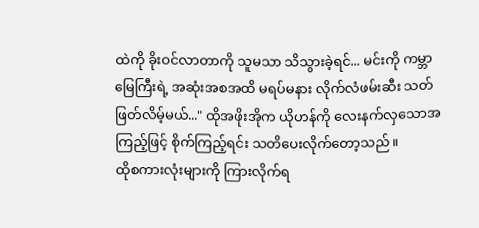ထဲကို ခိုးဝင်လာတာကို သူမသာ သိသွားခဲ့ရင်... မင်းကို ကမ္ဘာမြေကြီးရဲ့ အဆုံးအစအထိ မရပ်မနား လိုက်လံဖမ်းဆီး သတ်ဖြတ်လိမ့်မယ်..." ထိုအဖိုးအိုက ယိုဟန်ကို လေးနက်လှသောအကြည့်ဖြင့် စိုက်ကြည့်ရင်း သတိပေးလိုက်တော့သည်။
ထိုစကားလုံးများကို ကြားလိုက်ရ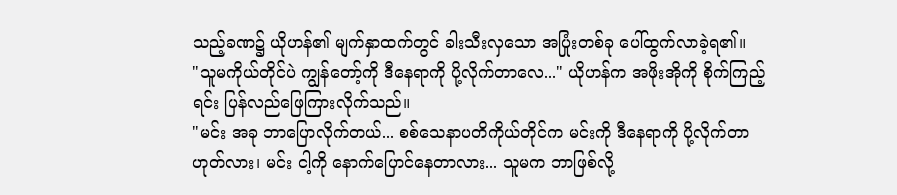သည့်ခဏ၌ ယိုဟန်၏ မျက်နှာထက်တွင် ခါးသီးလှသော အပြုံးတစ်ခု ပေါ်ထွက်လာခဲ့ရ၏။
"သူမကိုယ်တိုင်ပဲ ကျွန်တော့်ကို ဒီနေရာကို ပို့လိုက်တာလေ..." ယိုဟန်က အဖိုးအိုကို စိုက်ကြည့်ရင်း ပြန်လည်ဖြေကြားလိုက်သည်။
"မင်း အခု ဘာပြောလိုက်တယ်... စစ်သေနာပတိကိုယ်တိုင်က မင်းကို ဒီနေရာကို ပို့လိုက်တာ ဟုတ်လား၊ မင်း ငါ့ကို နောက်ပြောင်နေတာလား... သူမက ဘာဖြစ်လို့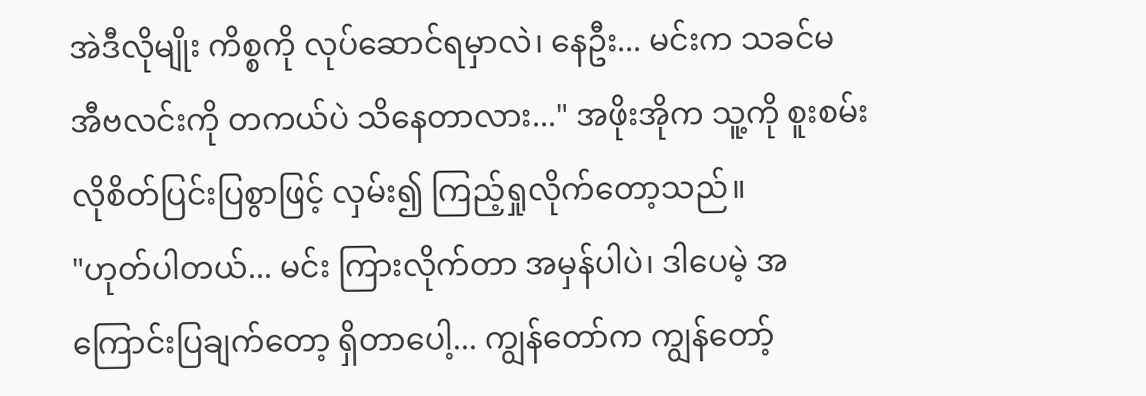အဲဒီလိုမျိုး ကိစ္စကို လုပ်ဆောင်ရမှာလဲ၊ နေဦး... မင်းက သခင်မ အီဗလင်းကို တကယ်ပဲ သိနေတာလား..." အဖိုးအိုက သူ့ကို စူးစမ်းလိုစိတ်ပြင်းပြစွာဖြင့် လှမ်း၍ ကြည့်ရှုလိုက်တော့သည်။
"ဟုတ်ပါတယ်... မင်း ကြားလိုက်တာ အမှန်ပါပဲ၊ ဒါပေမဲ့ အကြောင်းပြချက်တော့ ရှိတာပေါ့... ကျွန်တော်က ကျွန်တော့်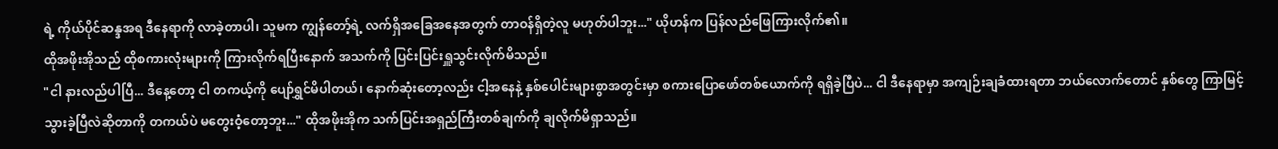ရဲ့ ကိုယ်ပိုင်ဆန္ဒအရ ဒီနေရာကို လာခဲ့တာပါ၊ သူမက ကျွန်တော့်ရဲ့ လက်ရှိအခြေအနေအတွက် တာဝန်ရှိတဲ့လူ မဟုတ်ပါဘူး..." ယိုဟန်က ပြန်လည်ဖြေကြားလိုက်၏။
ထိုအဖိုးအိုသည် ထိုစကားလုံးများကို ကြားလိုက်ရပြီးနောက် အသက်ကို ပြင်းပြင်းရှူသွင်းလိုက်မိသည်။
"ငါ နားလည်ပါပြီ... ဒီနေ့တော့ ငါ တကယ့်ကို ပျော်ရွှင်မိပါတယ်၊ နောက်ဆုံးတော့လည်း ငါ့အနေနဲ့ နှစ်ပေါင်းများစွာအတွင်းမှာ စကားပြောဖော်တစ်ယောက်ကို ရရှိခဲ့ပြီပဲ... ငါ ဒီနေရာမှာ အကျဉ်းချခံထားရတာ ဘယ်လောက်တောင် နှစ်တွေ ကြာမြင့်သွားခဲ့ပြီလဲဆိုတာကို တကယ်ပဲ မတွေးဝံ့တော့ဘူး..." ထိုအဖိုးအိုက သက်ပြင်းအရှည်ကြီးတစ်ချက်ကို ချလိုက်မိရှာသည်။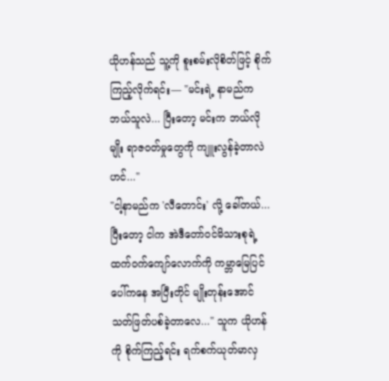ယိုဟန်သည် သူ့ကို စူးစမ်းလိုစိတ်ဖြင့် စိုက်ကြည့်လိုက်ရင်း— "မင်းရဲ့ နာမည်က ဘယ်သူလဲ... ပြီးတော့ မင်းက ဘယ်လိုမျိုး ရာဇဝတ်မှုတွေကို ကျူးလွန်ခဲ့တာလဲဟင်..."
"ငါ့နာမည်က 'လီတောင်း' လို့ ခေါ်တယ်... ပြီးတော့ ငါက အဲဒီတော်ဝင်မိသားစုရဲ့ ထက်ဝက်ကျော်လောက်ကို ကမ္ဘာမြေပြင်ပေါ်ကနေ အပြီးတိုင် မျိုးတုန်းအောင် သတ်ဖြတ်ပစ်ခဲ့တာလေ..." သူက ယိုဟန်ကို စိုက်ကြည့်ရင်း ရက်စက်ယုတ်မာလှ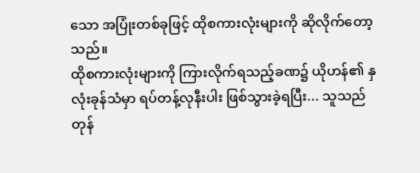သော အပြုံးတစ်ခုဖြင့် ထိုစကားလုံးများကို ဆိုလိုက်တော့သည်။
ထိုစကားလုံးများကို ကြားလိုက်ရသည့်ခဏ၌ ယိုဟန်၏ နှလုံးခုန်သံမှာ ရပ်တန့်လုနီးပါး ဖြစ်သွားခဲ့ရပြီး... သူသည် တုန်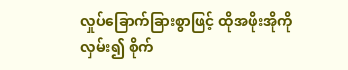လှုပ်ခြောက်ခြားစွာဖြင့် ထိုအဖိုးအိုကို လှမ်း၍ စိုက်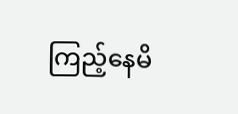ကြည့်နေမိ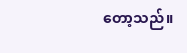တော့သည်။